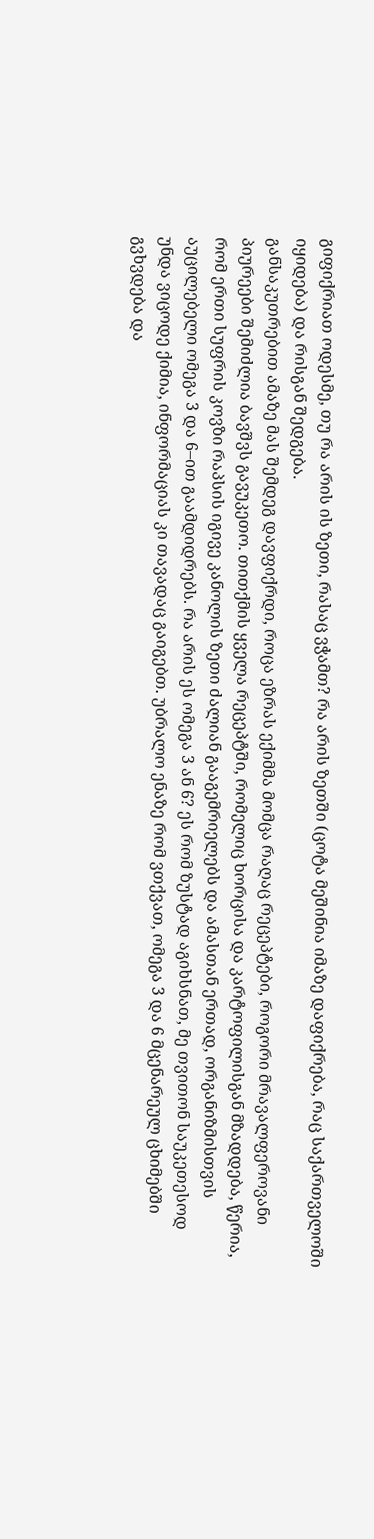გიფიქრიათ ოდესმე, თუ რა არის ის ზეთი, რასაც ვჭამთ? რა არის ზეთში (ცოტა მეშინია იმაზე დაფიქრება, რაც საქართველოში იყიდება) და რისგან შედგება.
განსაკუთრებით ამაზე მას შემდეგ დავფიქრდი, როცა ეზრას ექიმმა მომცა რაღაც რეცეპტები, როგორი მრავალფეროვანი პიურეები შემიძლია ბავშვს გავუკეთო. თითქმის ყველა რეცეპტში, რომელიც ხორცისა და კარტოფილისგან მზადდება, წერია, რომ ერთი სუფრის კოვზი რაპსის იგივე კანოლის ზეთი ძალიან გააგემრიელებს და ამასთან ერთად, ორგანიზმისთვის აუცილებელი ომეგა 3 და 6–ით გაამდიდრებს. რა არის ეს ომეგა 3 ან 6? ეს რომ ზუსტად აგიხსნათ, მე თვითონ საუკეთესოდ უნდა ვიცოდე ქიმია, ინფორმაციას კი თავადაც გაიგებთ. უბრალო ენაზე რომ ვთქვათ, ომეგა 3 და 6 მცენარეულ ცხიმებში გვხვდება და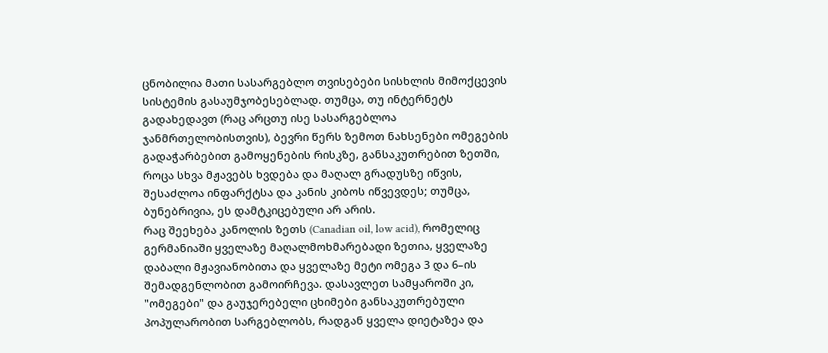ცნობილია მათი სასარგებლო თვისებები სისხლის მიმოქცევის სისტემის გასაუმჯობესებლად. თუმცა, თუ ინტერნეტს გადახედავთ (რაც არცთუ ისე სასარგებლოა ჯანმრთელობისთვის), ბევრი წერს ზემოთ ნახსენები ომეგების გადაჭარბებით გამოყენების რისკზე, განსაკუთრებით ზეთში, როცა სხვა მჟავებს ხვდება და მაღალ გრადუსზე იწვის, შესაძლოა ინფარქტსა და კანის კიბოს იწვევდეს; თუმცა, ბუნებრივია, ეს დამტკიცებული არ არის.
რაც შეეხება კანოლის ზეთს (Canadian oil, low acid), რომელიც გერმანიაში ყველაზე მაღალმოხმარებადი ზეთია, ყველაზე დაბალი მჟავიანობითა და ყველაზე მეტი ომეგა 3 და 6–ის შემადგენლობით გამოირჩევა. დასავლეთ სამყაროში კი, "ომეგები" და გაუჯერებელი ცხიმები განსაკუთრებული პოპულარობით სარგებლობს, რადგან ყველა დიეტაზეა და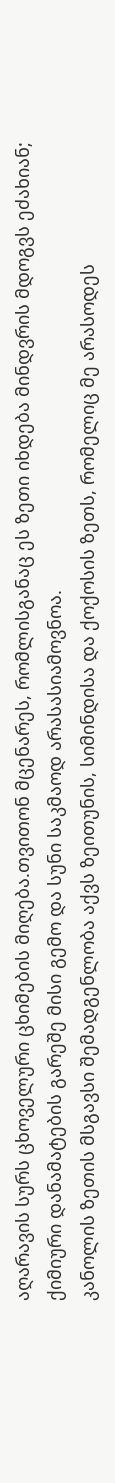აღარავის სურს ცხოველური ცხიმების მიღება.თვითონ მცენარეს, რომლისგანაც ეს ზეთი იხდება მინდვრის მდოგვს ეძახიან; ქიმიური დანამატების გარეშე მისი გემო და სუნი საკმაოდ არასასიამოვნოა.
კანოლის ზეთის მსგავსი შემადგენლობა აქვს ზეითუნის, სიმინდისა და ქოქოსის ზეთს, რომელიც მე არასოდეს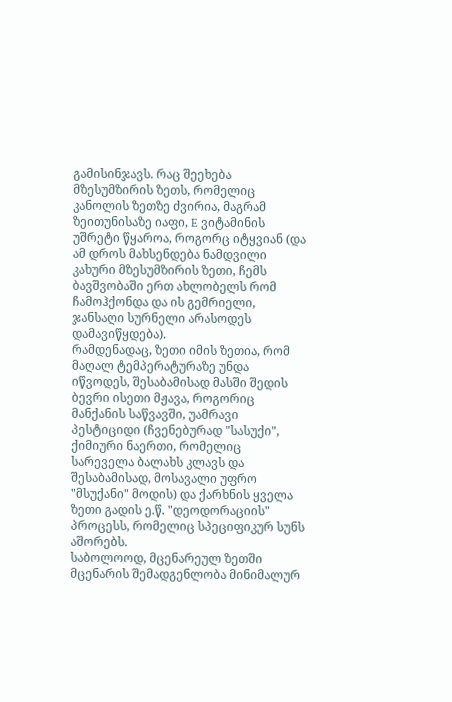გამისინჯავს. რაც შეეხება მზესუმზირის ზეთს, რომელიც კანოლის ზეთზე ძვირია, მაგრამ ზეითუნისაზე იაფი, E ვიტამინის უშრეტი წყაროა, როგორც იტყვიან (და ამ დროს მახსენდება ნამდვილი კახური მზესუმზირის ზეთი, ჩემს ბავშვობაში ერთ ახლობელს რომ ჩამოჰქონდა და ის გემრიელი, ჯანსაღი სურნელი არასოდეს დამავიწყდება).
რამდენადაც, ზეთი იმის ზეთია, რომ მაღალ ტემპერატურაზე უნდა იწვოდეს, შესაბამისად მასში შედის ბევრი ისეთი მჟავა, როგორიც მანქანის საწვავში, უამრავი პესტიციდი (ჩვენებურად "სასუქი", ქიმიური ნაერთი, რომელიც სარეველა ბალახს კლავს და შესაბამისად, მოსავალი უფრო "მსუქანი" მოდის) და ქარხნის ყველა ზეთი გადის ე.წ. "დეოდორაციის" პროცესს, რომელიც სპეციფიკურ სუნს აშორებს.
საბოლოოდ, მცენარეულ ზეთში მცენარის შემადგენლობა მინიმალურ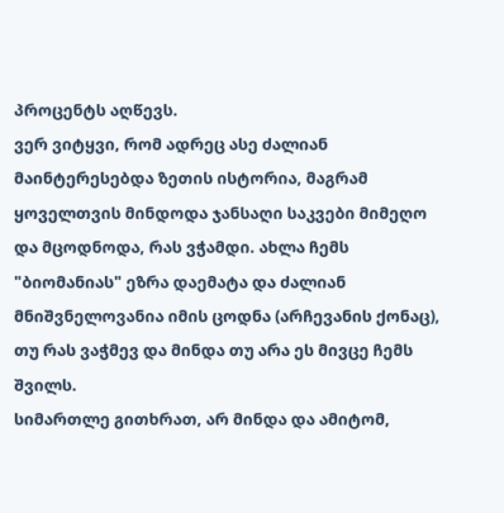პროცენტს აღწევს.
ვერ ვიტყვი, რომ ადრეც ასე ძალიან მაინტერესებდა ზეთის ისტორია, მაგრამ ყოველთვის მინდოდა ჯანსაღი საკვები მიმეღო და მცოდნოდა, რას ვჭამდი. ახლა ჩემს "ბიომანიას" ეზრა დაემატა და ძალიან მნიშვნელოვანია იმის ცოდნა (არჩევანის ქონაც), თუ რას ვაჭმევ და მინდა თუ არა ეს მივცე ჩემს შვილს.
სიმართლე გითხრათ, არ მინდა და ამიტომ,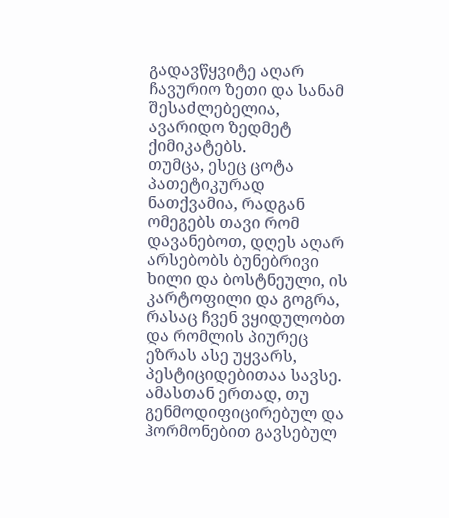გადავწყვიტე აღარ ჩავურიო ზეთი და სანამ შესაძლებელია, ავარიდო ზედმეტ ქიმიკატებს.
თუმცა, ესეც ცოტა პათეტიკურად ნათქვამია, რადგან ომეგებს თავი რომ დავანებოთ, დღეს აღარ არსებობს ბუნებრივი ხილი და ბოსტნეული, ის კარტოფილი და გოგრა, რასაც ჩვენ ვყიდულობთ და რომლის პიურეც ეზრას ასე უყვარს, პესტიციდებითაა სავსე.
ამასთან ერთად, თუ გენმოდიფიცირებულ და ჰორმონებით გავსებულ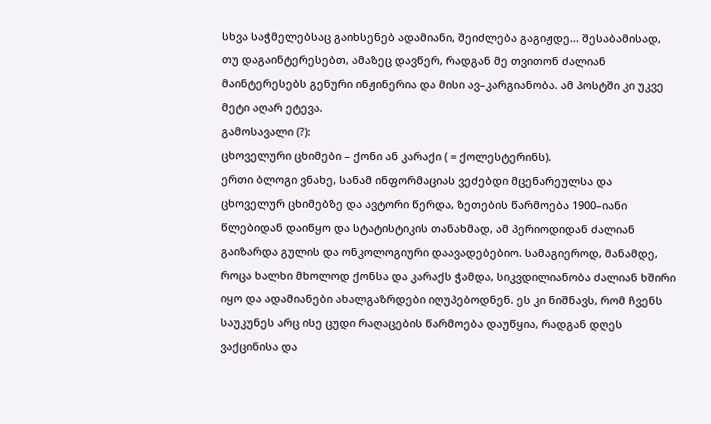სხვა საჭმელებსაც გაიხსენებ ადამიანი, შეიძლება გაგიჟდე... შესაბამისად, თუ დაგაინტერესებთ, ამაზეც დავწერ, რადგან მე თვითონ ძალიან მაინტერესებს გენური ინჟინერია და მისი ავ–კარგიანობა. ამ პოსტში კი უკვე მეტი აღარ ეტევა.
გამოსავალი (?):
ცხოველური ცხიმები – ქონი ან კარაქი ( = ქოლესტერინს).
ერთი ბლოგი ვნახე, სანამ ინფორმაციას ვეძებდი მცენარეულსა და ცხოველურ ცხიმებზე და ავტორი წერდა, ზეთების წარმოება 1900–იანი წლებიდან დაიწყო და სტატისტიკის თანახმად, ამ პერიოდიდან ძალიან გაიზარდა გულის და ონკოლოგიური დაავადებებიო. სამაგიეროდ, მანამდე, როცა ხალხი მხოლოდ ქონსა და კარაქს ჭამდა, სიკვდილიანობა ძალიან ხშირი იყო და ადამიანები ახალგაზრდები იღუპებოდნენ. ეს კი ნიშნავს, რომ ჩვენს საუკუნეს არც ისე ცუდი რაღაცების წარმოება დაუწყია, რადგან დღეს ვაქცინისა და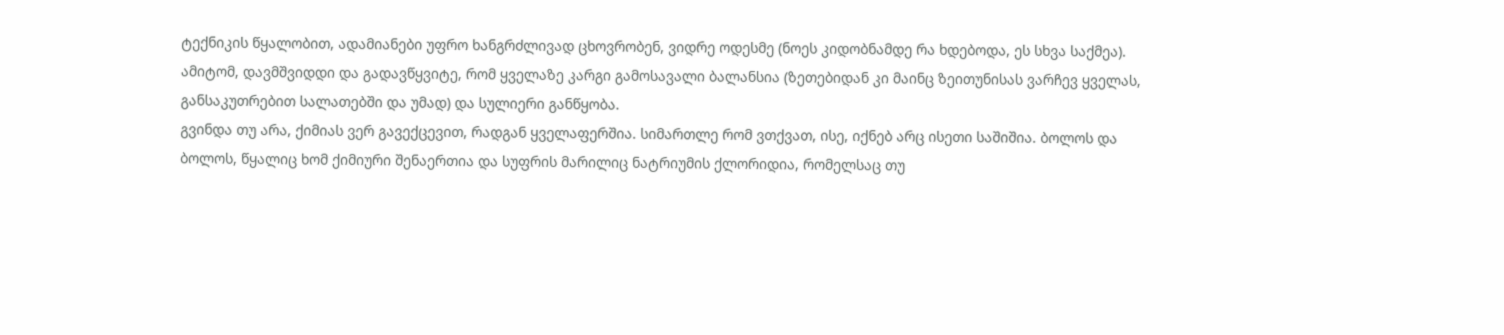ტექნიკის წყალობით, ადამიანები უფრო ხანგრძლივად ცხოვრობენ, ვიდრე ოდესმე (ნოეს კიდობნამდე რა ხდებოდა, ეს სხვა საქმეა).
ამიტომ, დავმშვიდდი და გადავწყვიტე, რომ ყველაზე კარგი გამოსავალი ბალანსია (ზეთებიდან კი მაინც ზეითუნისას ვარჩევ ყველას, განსაკუთრებით სალათებში და უმად) და სულიერი განწყობა.
გვინდა თუ არა, ქიმიას ვერ გავექცევით, რადგან ყველაფერშია. სიმართლე რომ ვთქვათ, ისე, იქნებ არც ისეთი საშიშია. ბოლოს და ბოლოს, წყალიც ხომ ქიმიური შენაერთია და სუფრის მარილიც ნატრიუმის ქლორიდია, რომელსაც თუ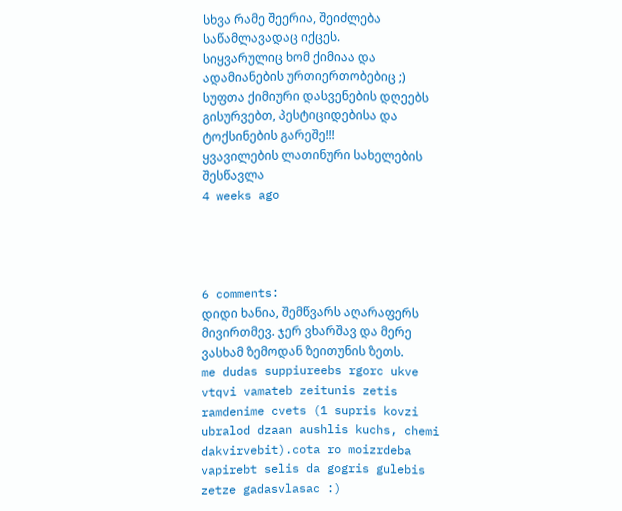სხვა რამე შეერია, შეიძლება საწამლავადაც იქცეს.
სიყვარულიც ხომ ქიმიაა და ადამიანების ურთიერთობებიც ;)
სუფთა ქიმიური დასვენების დღეებს გისურვებთ, პესტიციდებისა და ტოქსინების გარეშე!!!
ყვავილების ლათინური სახელების შესწავლა
4 weeks ago




6 comments:
დიდი ხანია, შემწვარს აღარაფერს მივირთმევ. ჯერ ვხარშავ და მერე ვასხამ ზემოდან ზეითუნის ზეთს.
me dudas suppiureebs rgorc ukve vtqvi vamateb zeitunis zetis ramdenime cvets (1 supris kovzi ubralod dzaan aushlis kuchs, chemi dakvirvebit).cota ro moizrdeba vapirebt selis da gogris gulebis zetze gadasvlasac :)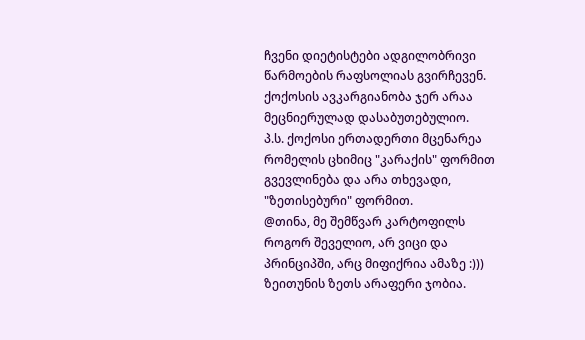ჩვენი დიეტისტები ადგილობრივი წარმოების რაფსოლიას გვირჩევენ. ქოქოსის ავკარგიანობა ჯერ არაა მეცნიერულად დასაბუთებულიო.
პ.ს. ქოქოსი ერთადერთი მცენარეა რომელის ცხიმიც "კარაქის" ფორმით გვევლინება და არა თხევადი, "ზეთისებური" ფორმით.
@თინა, მე შემწვარ კარტოფილს როგორ შეველიო, არ ვიცი და პრინციპში, არც მიფიქრია ამაზე :))) ზეითუნის ზეთს არაფერი ჯობია.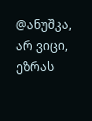@ანუშკა, არ ვიცი, ეზრას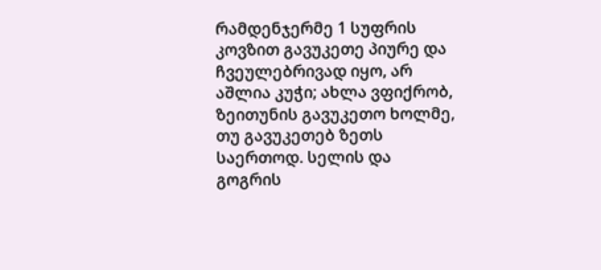რამდენჯერმე 1 სუფრის კოვზით გავუკეთე პიურე და ჩვეულებრივად იყო, არ აშლია კუჭი; ახლა ვფიქრობ, ზეითუნის გავუკეთო ხოლმე, თუ გავუკეთებ ზეთს საერთოდ. სელის და გოგრის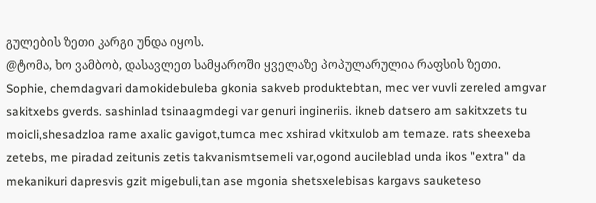გულების ზეთი კარგი უნდა იყოს.
@ტომა, ხო ვამბობ, დასავლეთ სამყაროში ყველაზე პოპულარულია რაფსის ზეთი.
Sophie, chemdagvari damokidebuleba gkonia sakveb produktebtan, mec ver vuvli zereled amgvar sakitxebs gverds. sashinlad tsinaagmdegi var genuri ingineriis. ikneb datsero am sakitxzets tu moicli,shesadzloa rame axalic gavigot,tumca mec xshirad vkitxulob am temaze. rats sheexeba zetebs, me piradad zeitunis zetis takvanismtsemeli var,ogond aucileblad unda ikos "extra" da mekanikuri dapresvis gzit migebuli,tan ase mgonia shetsxelebisas kargavs sauketeso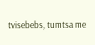tvisebebs, tumtsa me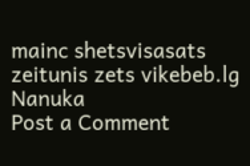mainc shetsvisasats zeitunis zets vikebeb.lg Nanuka
Post a Comment